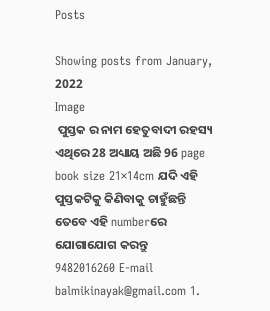Posts

Showing posts from January, 2022
Image
 ପୁସ୍ତକ ର ନାମ ହେତୁବାଦୀ ରହସ୍ୟ  ଏଥିରେ 28 ଅଧ୍ୟାୟ ଅଛି 96 page book size 21×14cm ଯଦି ଏହି ପୁସ୍ତକଟିକୁ କିଣିବାକୁ ଚାହୁଁଛନ୍ତି ତେବେ ଏହି numberରେ ଯୋଗାଯୋଗ କରନ୍ତୁ 9482016260 E-mail balmikinayak@gmail.com 1.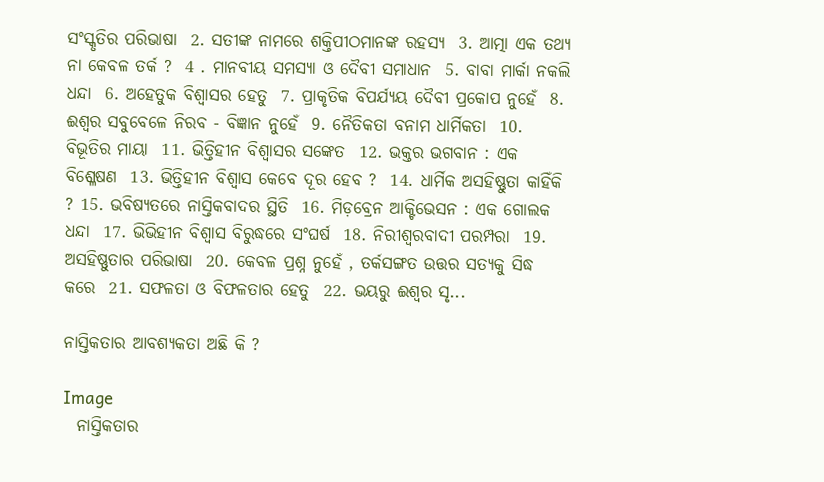ସଂସ୍କୃତିର ପରିଭାଷା  2. ସତୀଙ୍କ ନାମରେ ଶକ୍ତିପୀଠମାନଙ୍କ ରହସ୍ୟ  3. ଆତ୍ମା ଏକ ତଥ୍ୟ ନା କେବଳ ତର୍କ ?  4 . ମାନବୀୟ ସମସ୍ୟା ଓ ଦୈବୀ ସମାଧାନ  5. ବାବା ମାର୍କା ନକଲି ଧନ୍ଦା  6. ଅହେତୁକ ବିଶ୍ବାସର ହେତୁ  7. ପ୍ରାକୃତିକ ବିପର୍ଯ୍ୟୟ ଦୈବୀ ପ୍ରକୋପ ନୁହେଁ  8. ଈଶ୍ବର ସବୁବେଳେ ନିରବ - ବିଜ୍ଞାନ ନୁହେଁ  9. ନୈତିକତା ବନାମ ଧାର୍ମିକତା  10. ବିଭୂତିର ମାୟା  11. ଭିତ୍ତିହୀନ ବିଶ୍ବାସର ସଙ୍କେତ  12. ଭକ୍ତର ଭଗବାନ : ଏକ ବିଶ୍ଳେଷଣ  13. ଭିତ୍ତିହୀନ ବିଶ୍ବାସ କେବେ ଦୂର ହେବ ?  14. ଧାର୍ମିକ ଅସହିଷ୍ଣୁତା କାହିଁକି ? 15. ଭବିଷ୍ୟତରେ ନାସ୍ତିକବାଦର ସ୍ଥିତି  16. ମିଡ଼ବ୍ରେନ ଆକ୍ଟିଭେସନ : ଏକ ଗୋଲକ ଧନ୍ଦା  17. ଭିଭିହୀନ ବିଶ୍ବାସ ବିରୁଦ୍ଧରେ ସଂଘର୍ଷ  18. ନିରୀଶ୍ବରବାଦୀ ପରମ୍ପରା  19. ଅସହିଷ୍ଣୁତାର ପରିଭାଷା  20. କେବଳ ପ୍ରଶ୍ନ ନୁହେଁ , ତର୍କସଙ୍ଗତ ଉତ୍ତର ସତ୍ୟକୁ ସିଦ୍ଧ କରେ  21. ସଫଳତା ଓ ବିଫଳତାର ହେତୁ  22. ଭୟରୁ ଈଶ୍ବର ସୃ...

ନାସ୍ତିକତାର ଆବଶ୍ୟକତା ଅଛି କି ?

Image
  ନାସ୍ତିକତାର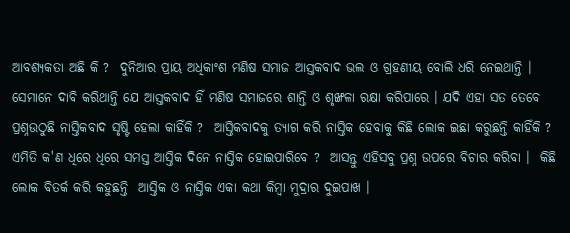ଆବଶ୍ୟକତା ଅଛି କି ?  ଦୁନିଆର ପ୍ରାୟ ଅଧିକାଂଶ ମଣିଷ ସମାଜ ଆସ୍ତକବାଦ ଭଲ ଓ ଗ୍ରହଣୀୟ ବୋଲି ଧରି ନେଇଥାନ୍ତି । ସେମାନେ ଦାବି କରିଥାନ୍ତି ଯେ ଆସ୍ତକବାଦ ହିଁ ମଣିଷ ସମାଜରେ ଶାନ୍ତି ଓ ଶୃଙ୍ଖଳା ରକ୍ଷା କରିପାରେ । ଯଦି ଏହା ସତ ତେବେ ପ୍ରଶ୍ନଉଠୁଛି ନାସ୍ତିକବାଦ ସୃଷ୍ଟି ହେଲା କାହିଁକି ?  ଆସ୍ତିକବାଦକୁ ତ୍ୟାଗ କରି ନାସ୍ତିକ ହେବାକୁ କିଛି ଲୋକ ଇଛା କରୁଛନ୍ତି କାହିଁକି ?  ଏମିତି କ'ଣ ଧିରେ ଧିରେ ସମସ୍ତ ଆସ୍ତିକ ଦିନେ ନାସ୍ତିକ ହୋଇପାରିବେ ?  ଆସନ୍ତୁ ଏହିସବୁ ପ୍ରଶ୍ନ ଉପରେ ବିଚାର କରିବା ।  କିଛି ଲୋକ ବିତର୍କ କରି କହୁଛନ୍ତି  ଆସ୍ତିକ ଓ ନାସ୍ତିକ ଏକା କଥା କିମ୍ବା ମୁଦ୍ରାର ଦୁଇପାଖ ।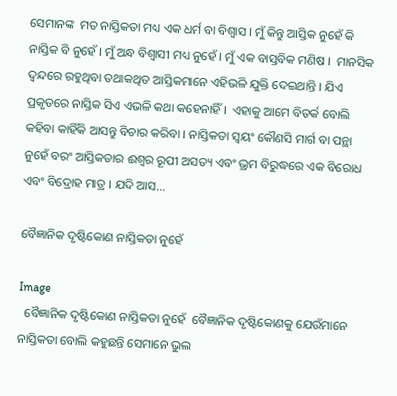ସେମାନଙ୍କ  ମତ ନାସ୍ତିକତା ମଧ୍ୟ ଏକ ଧର୍ମ ବା ବିଶ୍ବାସ । ମୁଁ କିନ୍ତୁ ଆସ୍ତିକ ନୁହେଁ କି ନାସ୍ତିକ ବି ନୁହେଁ । ମୁଁ ଅନ୍ଧ ବିଶ୍ବାସୀ ମଧ୍ୟ ନୁହେଁ । ମୁଁ ଏକ ବାସ୍ତବିକ ମଣିଷ ।  ମାନସିକ ଦ୍ଵନ୍ଦରେ ରହୁଥିବା ତଥାକଥିତ ଆସ୍ତିକମାନେ ଏହିଭଳି ଯୁକ୍ତି ଦେଇଥାନ୍ତି । ଯିଏ ପ୍ରକୃତରେ ନାସ୍ତିକ ସିଏ ଏଭଳି କଥା କହେନାହିଁ ।  ଏହାକୁ ଆମେ ବିତର୍କ ବୋଲି କହିବା କାହିଁକି ଆସନ୍ତୁ ବିଚାର କରିବା । ନାସ୍ତିକତା ସ୍ବୟଂ କୌଣସି ମାର୍ଗ ବା ପନ୍ଥା ନୁହେଁ ବରଂ ଆସ୍ତିକତାର ଈଶ୍ବର ରୂପୀ ଅସତ୍ୟ ଏବଂ ଭ୍ରମ ବିରୁଦ୍ଧରେ ଏକ ବିରୋଧ ଏବଂ ବିଦ୍ରୋହ ମାତ୍ର । ଯଦି ଆସ...

ବୈଜ୍ଞାନିକ ଦୃଷ୍ଟିକୋଣ ନାସ୍ତିକତା ନୁହେଁ

Image
  ବୈଜ୍ଞାନିକ ଦୃଷ୍ଟିକୋଣ ନାସ୍ତିକତା ନୁହେଁ  ବୈଜ୍ଞାନିକ ଦୃଷ୍ଟିକୋଣକୁ ଯେଉଁମାନେ ନାସ୍ତିକତା ବୋଲି କହୁଛନ୍ତି ସେମାନେ ଭୁଲ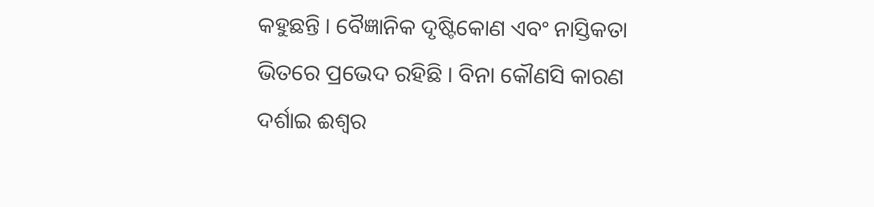କହୁଛନ୍ତି । ବୈଜ୍ଞାନିକ ଦୃଷ୍ଟିକୋଣ ଏବଂ ନାସ୍ତିକତା ଭିତରେ ପ୍ରଭେଦ ରହିଛି । ବିନା କୌଣସି କାରଣ ଦର୍ଶାଇ ଈଶ୍ୱର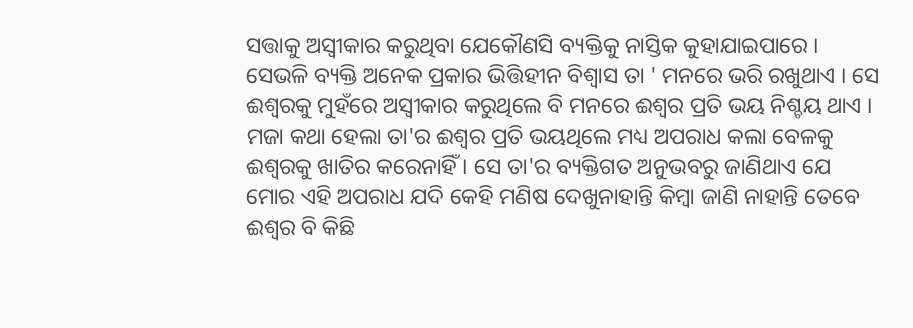ସତ୍ତାକୁ ଅସ୍ବୀକାର କରୁଥିବା ଯେକୌଣସି ବ୍ୟକ୍ତିକୁ ନାସ୍ତିକ କୁହାଯାଇପାରେ ।  ସେଭଳି ବ୍ୟକ୍ତି ଅନେକ ପ୍ରକାର ଭିତ୍ତିହୀନ ବିଶ୍ବାସ ତା ' ମନରେ ଭରି ରଖୁଥାଏ । ସେ ଈଶ୍ବରକୁ ମୁହଁରେ ଅସ୍ବୀକାର କରୁଥିଲେ ବି ମନରେ ଈଶ୍ବର ପ୍ରତି ଭୟ ନିଶ୍ଚୟ ଥାଏ । ମଜା କଥା ହେଲା ତା'ର ଈଶ୍ବର ପ୍ରତି ଭୟଥିଲେ ମଧ୍ୟ ଅପରାଧ କଲା ବେଳକୁ ଈଶ୍ବରକୁ ଖାତିର କରେନାହିଁ । ସେ ତା'ର ବ୍ୟକ୍ତିଗତ ଅନୁଭବରୁ ଜାଣିଥାଏ ଯେ ମୋର ଏହି ଅପରାଧ ଯଦି କେହି ମଣିଷ ଦେଖୁନାହାନ୍ତି କିମ୍ବା ଜାଣି ନାହାନ୍ତି ତେବେ ଈଶ୍ବର ବି କିଛି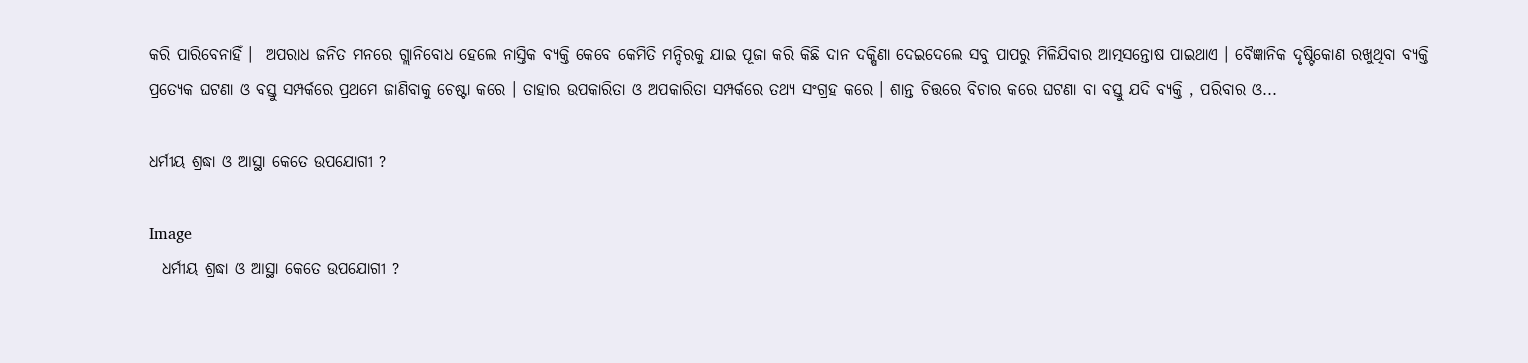କରି ପାରିବେନାହିଁ ।  ଅପରାଧ ଜନିତ ମନରେ ଗ୍ଲାନିବୋଧ ହେଲେ ନାସ୍ତିକ ବ୍ୟକ୍ତି କେବେ କେମିତି ମନ୍ଦିରକୁ ଯାଇ ପୂଜା କରି କିଛି ଦାନ ଦକ୍ଷିଣା ଦେଇଦେଲେ ସବୁ ପାପରୁ ମିଳିଯିବାର ଆତ୍ମସନ୍ତୋଷ ପାଇଥାଏ । ବୈଜ୍ଞାନିକ ଦୃଷ୍ଟିକୋଣ ରଖୁଥିବା ବ୍ୟକ୍ତି ପ୍ରତ୍ୟେକ ଘଟଣା ଓ ବସ୍ତୁ ସମ୍ପର୍କରେ ପ୍ରଥମେ ଜାଣିବାକୁ ଚେଷ୍ଟା କରେ । ତାହାର ଉପକାରିତା ଓ ଅପକାରିତା ସମ୍ପର୍କରେ ତଥ୍ୟ ସଂଗ୍ରହ କରେ । ଶାନ୍ତ ଚିତ୍ତରେ ବିଚାର କରେ ଘଟଣା ବା ବସ୍ତୁ ଯଦି ବ୍ୟକ୍ତି , ପରିବାର ଓ...

ଧର୍ମୀୟ ଶ୍ରଦ୍ଧା ଓ ଆସ୍ଥା କେତେ ଉପଯୋଗୀ ?

Image
  ଧର୍ମୀୟ ଶ୍ରଦ୍ଧା ଓ ଆସ୍ଥା କେତେ ଉପଯୋଗୀ ?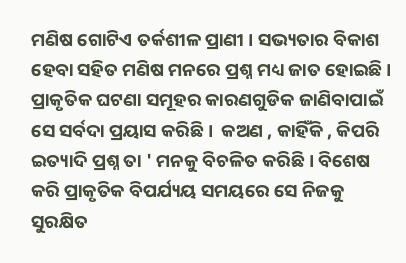ମଣିଷ ଗୋଟିଏ ତର୍କଶୀଳ ପ୍ରାଣୀ । ସଭ୍ୟତାର ବିକାଶ ହେବା ସହିତ ମଣିଷ ମନରେ ପ୍ରଶ୍ନ ମଧ୍ୟ ଜାତ ହୋଇଛି । ପ୍ରାକୃତିକ ଘଟଣା ସମୂହର କାରଣଗୁଡିକ ଜାଣିବାପାଇଁ ସେ ସର୍ବଦା ପ୍ରୟାସ କରିଛି ।  କଅଣ , କାହିଁକି , କିପରି ଇତ୍ୟାଦି ପ୍ରଶ୍ନ ତା ' ମନକୁ ବିଚଳିତ କରିଛି । ବିଶେଷ କରି ପ୍ରାକୃତିକ ବିପର୍ଯ୍ୟୟ ସମୟରେ ସେ ନିଜକୁ ସୁରକ୍ଷିତ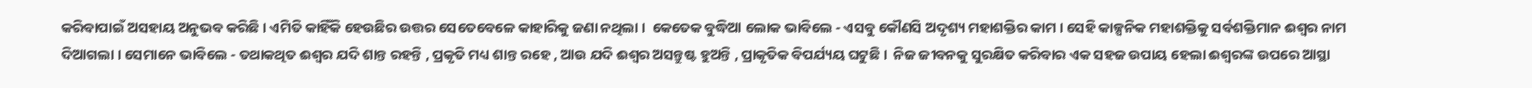କରିବାପାଇଁ ଅସହାୟ ଅନୁଭବ କରିଛି । ଏମିତି କାହିଁକି ହେଉଛିର ଉତ୍ତର ସେତେବେଳେ କାହାରିକୁ ଜଣା ନଥିଲା ।  କେତେକ ବୁଦ୍ଧିଆ ଲୋକ ଭାବିଲେ - ଏସବୁ କୌଣସି ଅଦୃଶ୍ୟ ମହାଶକ୍ତିର କାମ । ସେହି କାଳ୍ପନିକ ମହାଶକ୍ତିକୁ ସର୍ବଶକ୍ତିମାନ ଈଶ୍ବର ନାମ ଦିଆଗଲା । ସେମାନେ ଭାବିଲେ - ତଥାକଥିତ ଈଶ୍ବର ଯଦି ଶାନ୍ତ ରହନ୍ତି , ପ୍ରକୃତି ମଧ୍ୟ ଶାନ୍ତ ରହେ , ଆଉ ଯଦି ଈଶ୍ବର ଅସନ୍ତୁଷ୍ଟ ହୁଅନ୍ତି , ପ୍ରାକୃତିକ ବିପର୍ଯ୍ୟୟ ଘଟୁଛି ।  ନିଜ ଜୀବନକୁ ସୁରକ୍ଷିତ କରିବାର ଏକ ସହଜ ଉପାୟ ହେଲା ଈଶ୍ବରଙ୍କ ଉପରେ ଆସ୍ଥା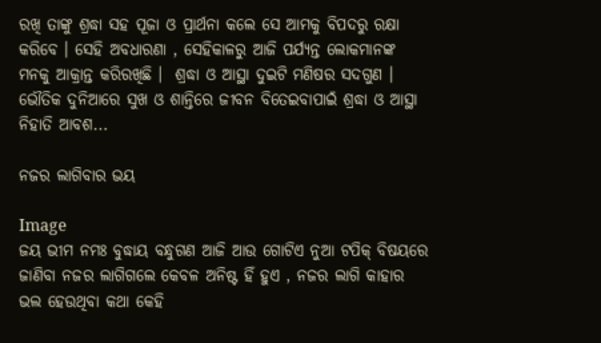ରଖି ତାଙ୍କୁ ଶ୍ରଦ୍ଧା ସହ ପୂଜା ଓ ପ୍ରାର୍ଥନା କଲେ ସେ ଆମକୁ ବିପଦରୁ ରକ୍ଷା କରିବେ । ସେହି ଅବଧାରଣା , ସେହିକାଳରୁ ଆଜି ପର୍ଯ୍ୟନ୍ତ ଲୋକମାନଙ୍କ ମନକୁ ଆକ୍ରାନ୍ତ କରିରଖିଛି ।  ଶ୍ରଦ୍ଧା ଓ ଆସ୍ଥା ଦୁଇଟି ମଣିଷର ସଦଗୁଣ । ଭୌତିକ ଦୁନିଆରେ ସୁଖ ଓ ଶାନ୍ତିରେ ଜୀବନ ବିତେଇବାପାଇଁ ଶ୍ରଦ୍ଧା ଓ ଆସ୍ଥା ନିହାତି ଆବଶ...

ନଜର ଲାଗିବାର ଭୟ

Image
ଜୟ ଭୀମ ନମଃ ବୁଦ୍ଧାୟ ବନ୍ଧୁଗଣ ଆଜି ଆଉ ଗୋଟିଏ ନୁଆ ଟପିକ୍ ବିଷୟରେ ଜାଣିବା ନଜର ଲାଗିଗଲେ କେବଳ ଅନିଷ୍ଟ ହିଁ ହୁଏ , ନଜର ଲାଗି କାହାର ଭଲ ହେଉଥିବା କଥା କେହି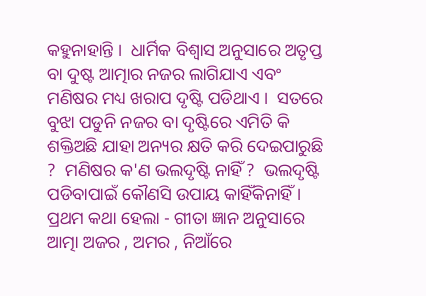କହୁନାହାନ୍ତି ।  ଧାର୍ମିକ ବିଶ୍ବାସ ଅନୁସାରେ ଅତୃପ୍ତ ବା ଦୁଷ୍ଟ ଆତ୍ମାର ନଜର ଲାଗିଯାଏ ଏବଂ ମଣିଷର ମଧ୍ୟ ଖରାପ ଦୃଷ୍ଟି ପଡିଥାଏ ।  ସତରେ ବୁଝା ପଡୁନି ନଜର ବା ଦୃଷ୍ଟିରେ ଏମିତି କି ଶକ୍ତିଅଛି ଯାହା ଅନ୍ୟର କ୍ଷତି କରି ଦେଇପାରୁଛି ?  ମଣିଷର କ'ଣ ଭଲଦୃଷ୍ଟି ନାହିଁ ?  ଭଲଦୃଷ୍ଟି ପଡିବାପାଇଁ କୌଣସି ଉପାୟ କାହିଁକିନାହିଁ । ପ୍ରଥମ କଥା ହେଲା - ଗୀତା ଜ୍ଞାନ ଅନୁସାରେ ଆତ୍ମା ଅଜର , ଅମର , ନିଆଁରେ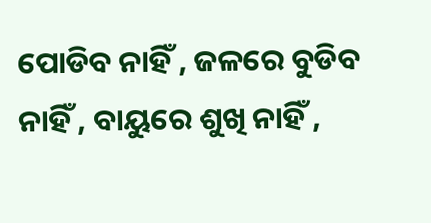ପୋଡିବ ନାହିଁ , ଜଳରେ ବୁଡିବ ନାହିଁ , ବାୟୁରେ ଶୁଖି ନାହିଁ ,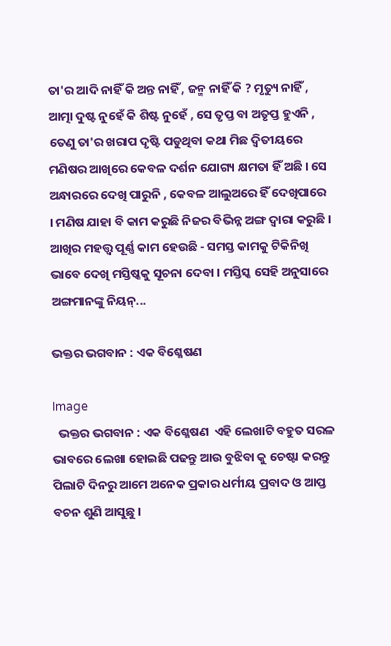ତା'ର ଆଦି ନାହିଁ କି ଅନ୍ତ ନାହିଁ , ଜନ୍ମ ନାହିଁ କି ? ମୃତ୍ୟୁ ନାହିଁ , ଆତ୍ମା ଦୁଷ୍ଟ ନୁହେଁ କି ଶିଷ୍ଟ ନୁହେଁ , ସେ ତୃପ୍ତ ବା ଅତୃପ୍ତ ହୁଏନି , ତେଣୁ ତା'ର ଖରାପ ଦୃଷ୍ଟି ପଡୁଥିବା କଥା ମିଛ ଦ୍ଵିତୀୟରେ ମଣିଷର ଆଖିରେ କେବଳ ଦର୍ଶନ ଯୋଗ୍ୟ କ୍ଷମତା ହିଁ ଅଛି । ସେ ଅନ୍ଧାରରେ ଦେଖି ପାରୁନି , କେବଳ ଆଲୁଅରେ ହିଁ ଦେଖିପାରେ । ମଣିଷ ଯାହା ବି କାମ କରୁଛି ନିଜର ବିଭିନ୍ନ ଅଙ୍ଗ ଦ୍ବାରା କରୁଛି । ଆଖିର ମହତ୍ତ୍ୱ ପୂର୍ଣ୍ଣ କାମ ହେଉଛି - ସମସ୍ତ କାମକୁ ଟିକିନିଖି ଭାବେ ଦେଖି ମସ୍ତିଷ୍କକୁ ସୂଚନା ଦେବା । ମସ୍ତିସ୍କ ସେହି ଅନୁସାରେ ଅଙ୍ଗମାନଙ୍କୁ ନିୟନ୍...

ଭକ୍ତର ଭଗବାନ : ଏକ ବିଶ୍ଳେଷଣ

Image
  ଭକ୍ତର ଭଗବାନ : ଏକ ବିଶ୍ଳେଷଣ  ଏହି ଲେଖାଟି ବହୁତ ସରଳ ଭାବରେ ଲେଖା ହୋଇଛି ପଢନ୍ତୁ ଆଉ ବୁଝିବା କୁ ଚେଷ୍ଟା କରନ୍ତୁ ପିଲାଟି ଦିନରୁ ଆମେ ଅନେକ ପ୍ରକାର ଧର୍ମୀୟ ପ୍ରବାଦ ଓ ଆପ୍ତ ବଚନ ଶୁଣି ଆସୁଛୁ ।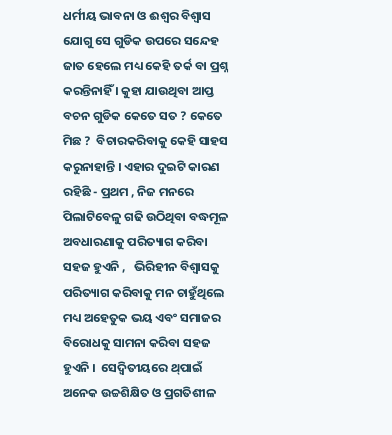ଧର୍ମୀୟ ଭାବନା ଓ ଈଶ୍ବର ବିଶ୍ବାସ ଯୋଗୁ ସେ ଗୁଡିକ ଉପରେ ସନ୍ଦେହ ଜାତ ହେଲେ ମଧ୍ୟ କେହି ତର୍କ ବା ପ୍ରଶ୍ନ କରନ୍ତିନାହିଁ । କୁହା ଯାଉଥିବା ଆପ୍ତ ବଚନ ଗୁଡିକ କେତେ ସତ ? କେତେ ମିଛ ?  ବିଚାରକରିବାକୁ କେହି ସାହସ କରୁନାହାନ୍ତି । ଏହାର ଦୁଇଟି କାରଣ ରହିଛି - ପ୍ରଥମ , ନିଜ ମନରେ ପିଲାଟିବେଳୁ ଗଢି ଉଠିଥିବା ବଦ୍ଧମୂଳ ଅବଧାରଣାକୁ ପରିତ୍ୟାଗ କରିବା ସହଜ ହୁଏନି ,   ଭିରିହୀନ ବିଶ୍ବାସକୁ ପରିତ୍ୟାଗ କରିବାକୁ ମନ ଚାହୁଁଥିଲେ ମଧ୍ୟ ଅହେତୁକ ଭୟ ଏବଂ ସମାଜର ବିରୋଧକୁ ସାମନା କରିବା ସହଜ ହୁଏନି ।  ସେଦ୍ୱିତୀୟରେ ଥ୍‌ପାଇଁ ଅନେକ ଉଚ୍ଚଶିକ୍ଷିତ ଓ ପ୍ରଗତିଶୀଳ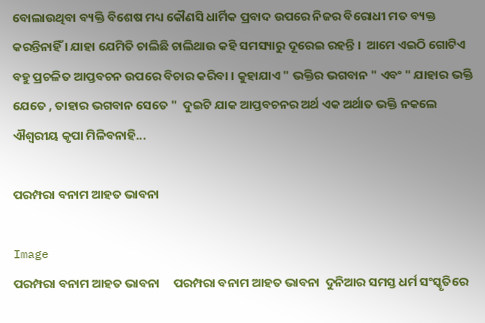ବୋଲାଉଥିବା ବ୍ୟକ୍ତି ବିଶେଷ ମଧ୍ୟ କୌଣସି ଧାର୍ମିକ ପ୍ରବାଦ ଉପରେ ନିଜର ବିରୋଧୀ ମତ ବ୍ୟକ୍ତ କରନ୍ତିନାହିଁ । ଯାହା ଯେମିତି ଚାଲିଛି ଚାଲିଥାଉ କହି ସମସ୍ୟାରୁ ଦୂରେଇ ରହନ୍ତି ।  ଆମେ ଏଇଠି ଗୋଟିଏ ବହୁ ପ୍ରଚଳିତ ଆପ୍ତବଚନ ଉପରେ ବିଚାର କରିବା । କୁହାଯାଏ " ଭକ୍ତିର ଭଗବାନ " ଏବଂ " ଯାହାର ଭକ୍ତି ଯେତେ , ତାହାର ଭଗବାନ ସେତେ "  ଦୁଇଟି ଯାକ ଆପ୍ତବଚନର ଅର୍ଥ ଏକ ଅର୍ଥାତ ଭକ୍ତି ନକଲେ ଐଶ୍ବରୀୟ କୃପା ମିଳିବନାହି...

ପରମ୍ପରା ବନାମ ଆହତ ଭାବନା

Image
ପରମ୍ପରା ବନାମ ଆହତ ଭାବନା     ପରମ୍ପରା ବନାମ ଆହତ ଭାବନା  ଦୁନିଆର ସମସ୍ତ ଧର୍ମ ସଂସ୍କୃତିରେ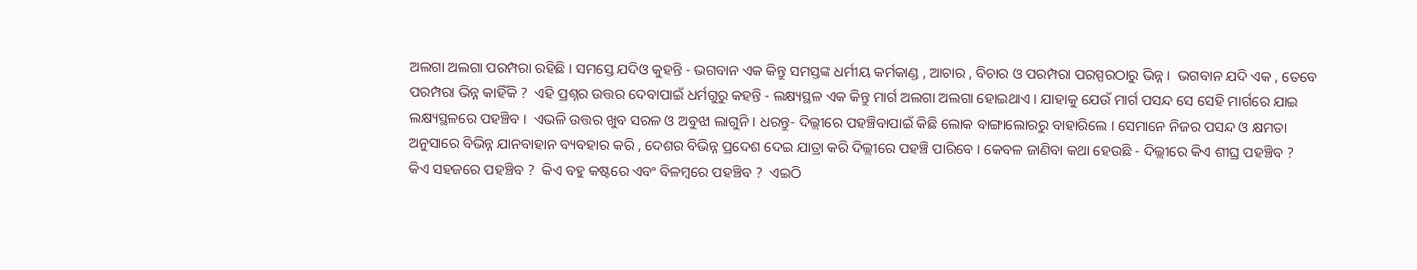ଅଲଗା ଅଲଗା ପରମ୍ପରା ରହିଛି । ସମସ୍ତେ ଯଦିଓ କୁହନ୍ତି - ଭଗବାନ ଏକ କିନ୍ତୁ ସମସ୍ତଙ୍କ ଧର୍ମୀୟ କର୍ମକାଣ୍ଡ , ଆଚାର , ବିଚାର ଓ ପରମ୍ପରା ପରସ୍ପରଠାରୁ ଭିନ୍ନ ।  ଭଗବାନ ଯଦି ଏକ , ତେବେ ପରମ୍ପରା ଭିନ୍ନ କାହିଁକି ?  ଏହି ପ୍ରଶ୍ନର ଉତ୍ତର ଦେବାପାଇଁ ଧର୍ମଗୁରୁ କହନ୍ତି - ଲକ୍ଷ୍ୟସ୍ଥଳ ଏକ କିନ୍ତୁ ମାର୍ଗ ଅଲଗା ଅଲଗା ହୋଇଥାଏ । ଯାହାକୁ ଯେଉଁ ମାର୍ଗ ପସନ୍ଦ ସେ ସେହି ମାର୍ଗରେ ଯାଇ ଲକ୍ଷ୍ୟସ୍ଥଳରେ ପହଞ୍ଚିବ ।  ଏଭଳି ଉତ୍ତର ଖୁବ ସରଳ ଓ ଅବୁଝା ଲାଗୁନି । ଧରନ୍ତୁ- ଦିଲ୍ଲୀରେ ପହଞ୍ଚିବାପାଇଁ କିଛି ଲୋକ ବାଙ୍ଗାଲୋରରୁ ବାହାରିଲେ । ସେମାନେ ନିଜର ପସନ୍ଦ ଓ କ୍ଷମତା ଅନୁସାରେ ବିଭିନ୍ନ ଯାନବାହାନ ବ୍ୟବହାର କରି , ଦେଶର ବିଭିନ୍ନ ପ୍ରଦେଶ ଦେଇ ଯାତ୍ରା କରି ଦିଲ୍ଲୀରେ ପହଞ୍ଚି ପାରିବେ । କେବଳ ଜାଣିବା କଥା ହେଉଛି - ଦିଲ୍ଲୀରେ କିଏ ଶୀଘ୍ର ପହଞ୍ଚିବ ?  କିଏ ସହଜରେ ପହଞ୍ଚିବ ?  କିଏ ବହୁ କଷ୍ଟରେ ଏବଂ ବିଳମ୍ବରେ ପହଞ୍ଚିବ ?  ଏଇଠି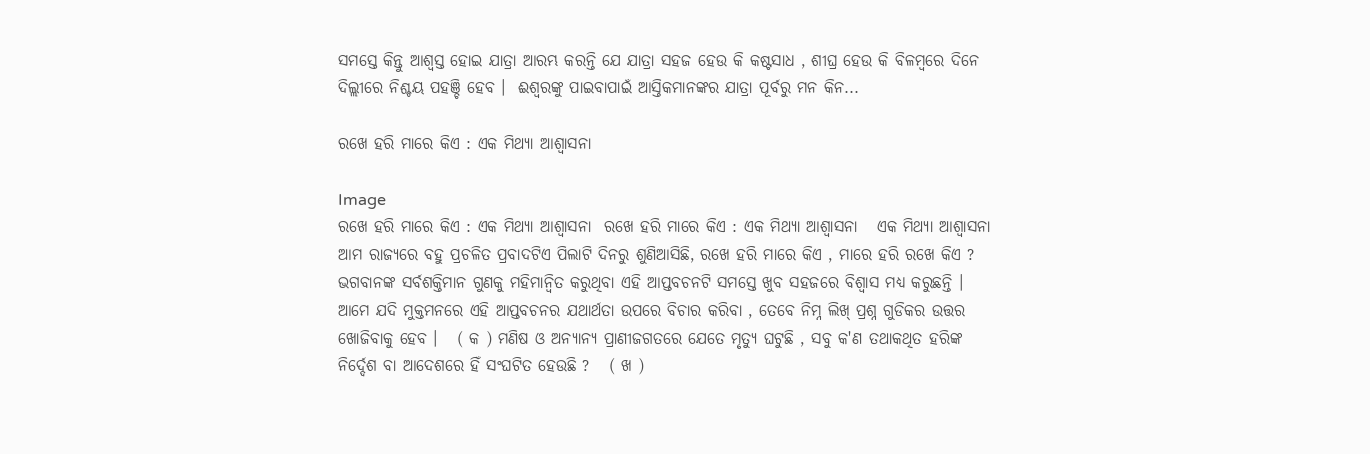ସମସ୍ତେ କିନ୍ତୁ ଆଶ୍ବସ୍ତ ହୋଇ ଯାତ୍ରା ଆରମ୍ଭ କରନ୍ତି ଯେ ଯାତ୍ରା ସହଜ ହେଉ କି କଷ୍ଟସାଧ , ଶୀଘ୍ର ହେଉ କି ବିଳମ୍ବରେ ଦିନେ ଦିଲ୍ଲୀରେ ନିଶ୍ଚୟ ପହଞ୍ଚି ହେବ ।  ଈଶ୍ବରଙ୍କୁ ପାଇବାପାଇଁ ଆସ୍ତିକମାନଙ୍କର ଯାତ୍ରା ପୂର୍ବରୁ ମନ କିନ...

ରଖେ ହରି ମାରେ କିଏ : ଏକ ମିଥ୍ୟା ଆଶ୍ବାସନା

Image
ରଖେ ହରି ମାରେ କିଏ : ଏକ ମିଥ୍ୟା ଆଶ୍ବାସନା  ରଖେ ହରି ମାରେ କିଏ : ଏକ ମିଥ୍ୟା ଆଶ୍ବାସନା   ଏକ ମିଥ୍ୟା ଆଶ୍ବାସନା ଆମ ରାଜ୍ୟରେ ବହୁ ପ୍ରଚଳିତ ପ୍ରବାଦଟିଏ ପିଲାଟି ଦିନରୁ ଶୁଣିଆସିଛି, ରଖେ ହରି ମାରେ କିଏ , ମାରେ ହରି ରଖେ କିଏ ? ଭଗବାନଙ୍କ ସର୍ବଶକ୍ତିମାନ ଗୁଣକୁ ମହିମାନ୍ବିତ କରୁଥିବା ଏହି ଆପ୍ତବଚନଟି ସମସ୍ତେ ଖୁବ ସହଜରେ ବିଶ୍ବାସ ମଧ୍ୟ କରୁଛନ୍ତି । ଆମେ ଯଦି ମୁକ୍ତମନରେ ଏହି ଆପ୍ତବଚନର ଯଥାର୍ଥତା ଉପରେ ବିଚାର କରିବା , ତେବେ ନିମ୍ନ ଲିଖ୍ ପ୍ରଶ୍ନ ଗୁଡିକର ଉତ୍ତର ଖୋଜିବାକୁ ହେବ ।   ( କ ) ମଣିଷ ଓ ଅନ୍ୟାନ୍ୟ ପ୍ରାଣୀଜଗତରେ ଯେତେ ମୃତ୍ୟୁ ଘଟୁଛି , ସବୁ କ'ଣ ତଥାକଥିତ ହରିଙ୍କ ନିର୍ଦ୍ଦେଶ ବା ଆଦେଶରେ ହିଁ ସଂଘଟିତ ହେଉଛି ?   ( ଖ )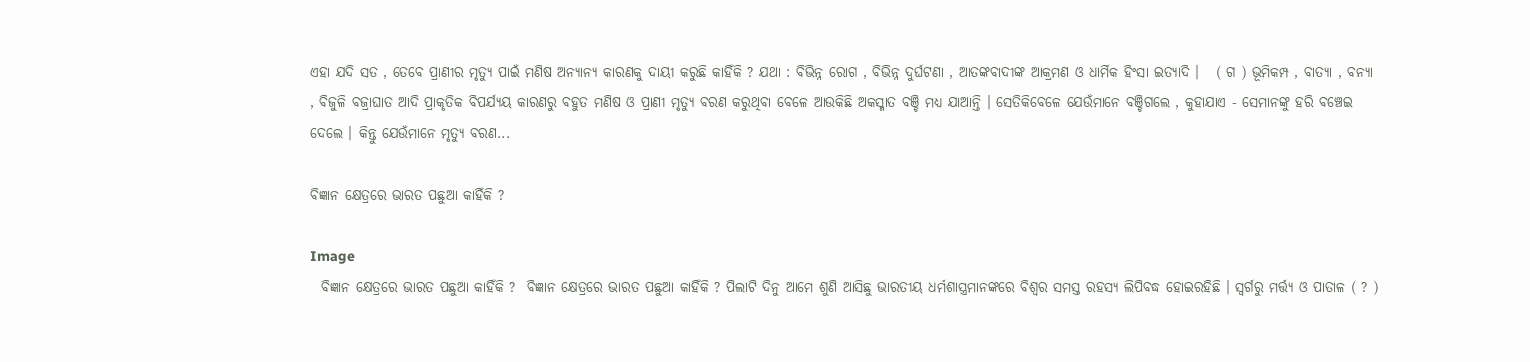ଏହା ଯଦି ସତ , ତେବେ ପ୍ରାଣୀର ମୃତ୍ୟୁ ପାଇଁ ମଣିଷ ଅନ୍ୟାନ୍ୟ କାରଣକୁ ଦାୟୀ କରୁଛି କାହିଁକି ? ଯଥା : ବିଭିନ୍ନ ରୋଗ , ବିଭିନ୍ନ ଦୁର୍ଘଟଣା , ଆତଙ୍କବାଦୀଙ୍କ ଆକ୍ରମଣ ଓ ଧାର୍ମିକ ହିଂସା ଇତ୍ୟାଦି ।   ( ଗ ) ଭୂମିକମ୍ପ , ବାତ୍ୟା , ବନ୍ୟା , ବିଜୁଳି ବଜ୍ରାଘାତ ଆଦି ପ୍ରାକୃତିକ ବିପର୍ଯ୍ୟୟ କାରଣରୁ ବହୁତ ମଣିଷ ଓ ପ୍ରାଣୀ ମୃତ୍ୟୁ ବରଣ କରୁଥିବା ବେଳେ ଆଉକିଛି ଅକସ୍ମାତ ବଞ୍ଚି ମଧ୍ୟ ଯାଆନ୍ତି । ସେତିକିବେଳେ ଯେଉଁମାନେ ବଞ୍ଚିଗଲେ , କୁହାଯାଏ - ସେମାନଙ୍କୁ ହରି ବଞ୍ଚେଇ ଦେଲେ । କିନ୍ତୁ ଯେଉଁମାନେ ମୃତ୍ୟୁ ବରଣ...

ବିଜ୍ଞାନ କ୍ଷେତ୍ରରେ ଭାରତ ପଛୁଆ କାହିଁକି ?

Image
  ବିଜ୍ଞାନ କ୍ଷେତ୍ରରେ ଭାରତ ପଛୁଆ କାହିଁକି ?  ବିଜ୍ଞାନ କ୍ଷେତ୍ରରେ ଭାରତ ପଛୁଆ କାହିଁକି ? ପିଲାଟି ଦିନୁ ଆମେ ଶୁଣି ଆସିଛୁ ଭାରତୀୟ ଧର୍ମଶାସ୍ତ୍ରମାନଙ୍କରେ ବିଶ୍ବର ସମସ୍ତ ରହସ୍ୟ ଲିପିବଦ୍ଧ ହୋଇରହିଛି । ସ୍ୱର୍ଗରୁ ମର୍ତ୍ତ୍ୟ ଓ ପାତାଳ ( ? )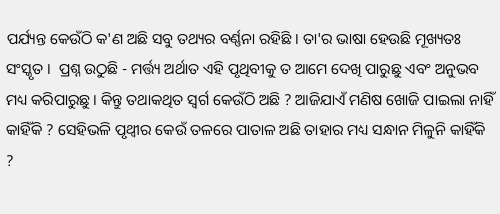ପର୍ଯ୍ୟନ୍ତ କେଉଁଠି କ'ଣ ଅଛି ସବୁ ତଥ୍ୟର ବର୍ଣ୍ଣନା ରହିଛି । ତା'ର ଭାଷା ହେଉଛି ମୂଖ୍ୟତଃ ସଂସ୍କୃତ ।  ପ୍ରଶ୍ନ ଉଠୁଛି - ମର୍ତ୍ତ୍ୟ ଅର୍ଥାତ ଏହି ପୃଥିବୀକୁ ତ ଆମେ ଦେଖି ପାରୁଛୁ ଏବଂ ଅନୁଭବ ମଧ୍ୟ କରିପାରୁଛୁ । କିନ୍ତୁ ତଥାକଥିତ ସ୍ବର୍ଗ କେଉଁଠି ଅଛି ? ଆଜିଯାଏଁ ମଣିଷ ଖୋଜି ପାଇଲା ନାହିଁ କାହିଁକି ? ସେହିଭଳି ପୃଥ୍ବୀର କେଉଁ ତଳରେ ପାତାଳ ଅଛି ତାହାର ମଧ୍ୟ ସନ୍ଧାନ ମିଳୁନି କାହିଁକି ?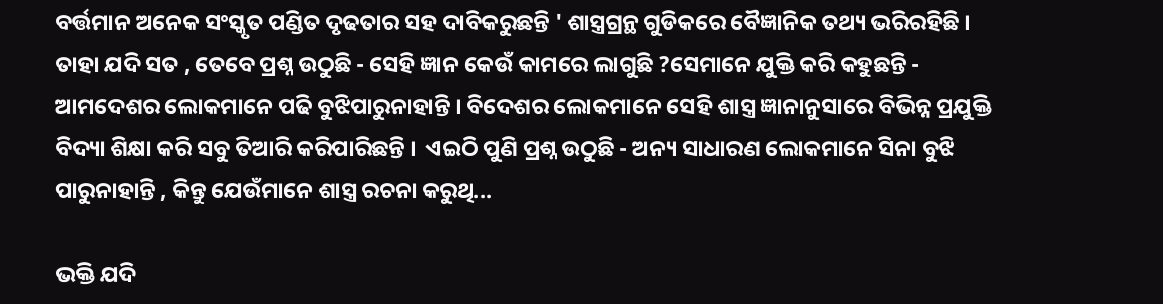ବର୍ତ୍ତମାନ ଅନେକ ସଂସ୍କୃତ ପଣ୍ଡିତ ଦୃଢତାର ସହ ଦାବିକରୁଛନ୍ତି ' ଶାସ୍ତ୍ରଗ୍ରନ୍ଥ ଗୁଡିକରେ ବୈଜ୍ଞାନିକ ତଥ୍ୟ ଭରିରହିଛି ।  ତାହା ଯଦି ସତ , ତେବେ ପ୍ରଶ୍ନ ଉଠୁଛି - ସେହି ଜ୍ଞାନ କେଉଁ କାମରେ ଲାଗୁଛି ?ସେମାନେ ଯୁକ୍ତି କରି କହୁଛନ୍ତି - ଆମଦେଶର ଲୋକମାନେ ପଢି ବୁଝିପାରୁନାହାନ୍ତି । ବିଦେଶର ଲୋକମାନେ ସେହି ଶାସ୍ତ୍ର ଜ୍ଞାନାନୁସାରେ ବିଭିନ୍ନ ପ୍ରଯୁକ୍ତି ବିଦ୍ୟା ଶିକ୍ଷା କରି ସବୁ ତିଆରି କରିପାରିଛନ୍ତି ।  ଏଇଠି ପୁଣି ପ୍ରଶ୍ନ ଉଠୁଛି - ଅନ୍ୟ ସାଧାରଣ ଲୋକମାନେ ସିନା ବୁଝି ପାରୁନାହାନ୍ତି , କିନ୍ତୁ ଯେଉଁମାନେ ଶାସ୍ତ୍ର ରଚନା କରୁଥି...

ଭକ୍ତି ଯଦି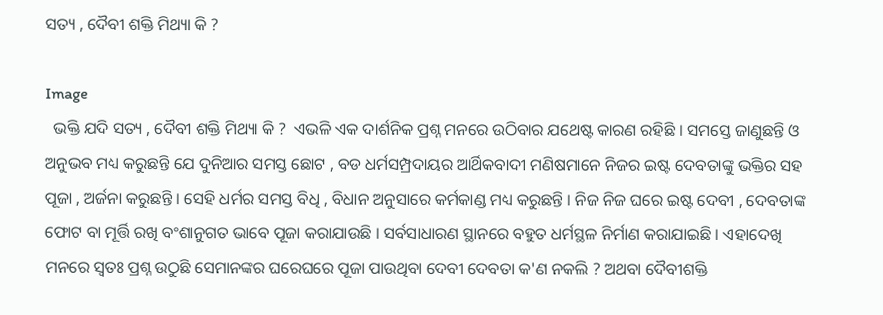ସତ୍ୟ , ଦୈବୀ ଶକ୍ତି ମିଥ୍ୟା କି ?

Image
  ଭକ୍ତି ଯଦି ସତ୍ୟ , ଦୈବୀ ଶକ୍ତି ମିଥ୍ୟା କି ?  ଏଭଳି ଏକ ଦାର୍ଶନିକ ପ୍ରଶ୍ନ ମନରେ ଉଠିବାର ଯଥେଷ୍ଟ କାରଣ ରହିଛି । ସମସ୍ତେ ଜାଣୁଛନ୍ତି ଓ ଅନୁଭବ ମଧ୍ୟ କରୁଛନ୍ତି ଯେ ଦୁନିଆର ସମସ୍ତ ଛୋଟ , ବଡ ଧର୍ମସମ୍ପ୍ରଦାୟର ଆର୍ଥିକବାଦୀ ମଣିଷମାନେ ନିଜର ଇଷ୍ଟ ଦେବତାଙ୍କୁ ଭକ୍ତିର ସହ ପୂଜା , ଅର୍ଜନା କରୁଛନ୍ତି । ସେହି ଧର୍ମର ସମସ୍ତ ବିଧି , ବିଧାନ ଅନୁସାରେ କର୍ମକାଣ୍ଡ ମଧ୍ୟ କରୁଛନ୍ତି । ନିଜ ନିଜ ଘରେ ଇଷ୍ଟ ଦେବୀ , ଦେବତାଙ୍କ ଫୋଟ ବା ମୂର୍ତ୍ତି ରଖି ବଂଶାନୁଗତ ଭାବେ ପୂଜା କରାଯାଉଛି । ସର୍ବସାଧାରଣ ସ୍ଥାନରେ ବହୁତ ଧର୍ମସ୍ଥଳ ନିର୍ମାଣ କରାଯାଇଛି । ଏହାଦେଖି ମନରେ ସ୍ବତଃ ପ୍ରଶ୍ନ ଉଠୁଛି ସେମାନଙ୍କର ଘରେଘରେ ପୂଜା ପାଉଥିବା ଦେବୀ ଦେବତା କ'ଣ ନକଲି ? ଅଥବା ଦୈବୀଶକ୍ତି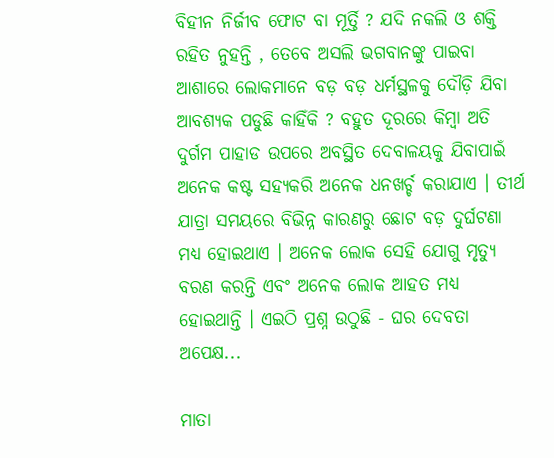ବିହୀନ ନିର୍ଜୀବ ଫୋଟ ବା ମୂର୍ତ୍ତି ? ଯଦି ନକଲି ଓ ଶକ୍ତି ରହିତ ନୁହନ୍ତି , ତେବେ ଅସଲି ଭଗବାନଙ୍କୁ ପାଇବା ଆଶାରେ ଲୋକମାନେ ବଡ଼ ବଡ଼ ଧର୍ମସ୍ଥଳକୁ ଦୌଡ଼ି ଯିବା ଆବଶ୍ୟକ ପଡୁଛି କାହିଁକି ? ବହୁତ ଦୂରରେ କିମ୍ବା ଅତି ଦୁର୍ଗମ ପାହାଡ ଉପରେ ଅବସ୍ଥିତ ଦେବାଳୟକୁ ଯିବାପାଇଁ ଅନେକ କଷ୍ଟ ସହ୍ୟକରି ଅନେକ ଧନଖର୍ଚ୍ଚ କରାଯାଏ । ତୀର୍ଥ ଯାତ୍ରା ସମୟରେ ବିଭିନ୍ନ କାରଣରୁ ଛୋଟ ବଡ଼ ଦୁର୍ଘଟଣା ମଧ୍ୟ ହୋଇଥାଏ । ଅନେକ ଲୋକ ସେହି ଯୋଗୁ ମୃତ୍ୟୁ ବରଣ କରନ୍ତି ଏବଂ ଅନେକ ଲୋକ ଆହତ ମଧ୍ୟ ହୋଇଥାନ୍ତି । ଏଇଠି ପ୍ରଶ୍ନ ଉଠୁଛି - ଘର ଦେବତା ଅପେକ୍ଷ...

ମାତା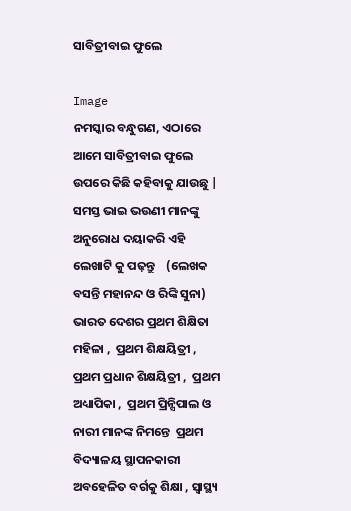ସାବିତ୍ରୀବାଇ ଫୁଲେ

Image
ନମସ୍କାର ବନ୍ଧୁଗଣ, ଏଠାରେ ଆମେ ସାବିତ୍ରୀବାଇ ଫୁଲେ ଉପରେ କିଛି କହିବାକୁ ଯାଉଛୁ |  ସମସ୍ତ ଭାଇ ଭଉଣୀ ମାନଙ୍କୁ ଅନୁରୋଧ ଦୟାକରି ଏହି ଲେଖାଟି କୁ ପଢ଼ନ୍ତୁ    (ଲେଖକ ବସନ୍ତି ମହାନନ୍ଦ ଓ ରିଙ୍କି ସୁନା) ଭାରତ ଦେଶର ପ୍ରଥମ ଶିକ୍ଷିତା ମହିଳା ,  ପ୍ରଥମ ଶିକ୍ଷୟିତ୍ରୀ ,  ପ୍ରଥମ ପ୍ରଧାନ ଶିକ୍ଷୟିତ୍ରୀ ,  ପ୍ରଥମ ଅଧ୍ୟାପିକା ,  ପ୍ରଥମ ପ୍ରିନ୍ସିପାଲ ଓ ନାରୀ ମାନଙ୍କ ନିମନ୍ତେ  ପ୍ରଥମ ବିଦ୍ୟାଳୟ ସ୍ଥାପନକାରୀ ଅବହେଳିତ ବର୍ଗକୁ ଶିକ୍ଷା , ସ୍ବାସ୍ଥ୍ୟ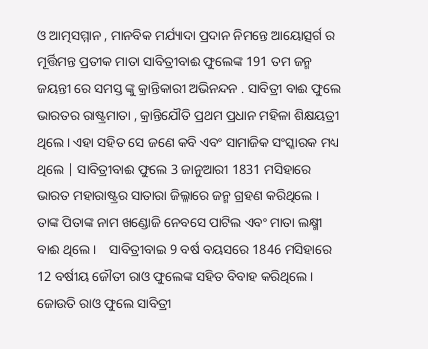ଓ ଆତ୍ମସମ୍ମାନ , ମାନବିକ ମର୍ଯ୍ୟାଦା ପ୍ରଦାନ ନିମନ୍ତେ ଆୟୋତ୍ସର୍ଗ ର ମୂର୍ତ୍ତିମନ୍ତ ପ୍ରତୀକ ମାତା ସାବିତ୍ରୀବାଈ ଫୁଲେଙ୍କ 191 ତମ ଜନ୍ମ ଜୟନ୍ତୀ ରେ ସମସ୍ତ ଙ୍କୁ କ୍ରାନ୍ତିକାରୀ ଅଭିନନ୍ଦନ . ସାବିତ୍ରୀ ବାଈ ଫୁଲେ ଭାରତର ରାଷ୍ଟ୍ରମାତା , କ୍ରାନ୍ତିଯୌତି ପ୍ରଥମ ପ୍ରଧାନ ମହିଳା ଶିକ୍ଷୟତ୍ରୀ ଥିଲେ। ଏହା ସହିତ ସେ ଜଣେ କବି ଏବଂ ସାମାଜିକ ସଂସ୍କାରକ ମଧ୍ୟ ଥିଲେ | ସାବିତ୍ରୀବାଈ ଫୁଲେ 3 ଜାନୁଆରୀ 1831 ମସିହାରେ ଭାରତ ମହାରାଷ୍ଟ୍ରର ସାତାରା ଜିଲ୍ଳାରେ ଜନ୍ମ ଗ୍ରହଣ କରିଥିଲେ । ତାଙ୍କ ପିତାଙ୍କ ନାମ ଖଣ୍ଡୋଜି ନେବସେ ପାଟିଲ ଏବଂ ମାତା ଲକ୍ଷ୍ମୀ ବାଈ ଥିଲେ।    ସାବିତ୍ରୀବାଇ 9 ବର୍ଷ ବୟସରେ 1846 ମସିହାରେ 12 ବର୍ଷୀୟ ଜୌତୀ ରାଓ ଫୁଲେଙ୍କ ସହିତ ବିବାହ କରିଥିଲେ । ଜୋଉତି ରାଓ ଫୁଲେ ସାବିତ୍ରୀ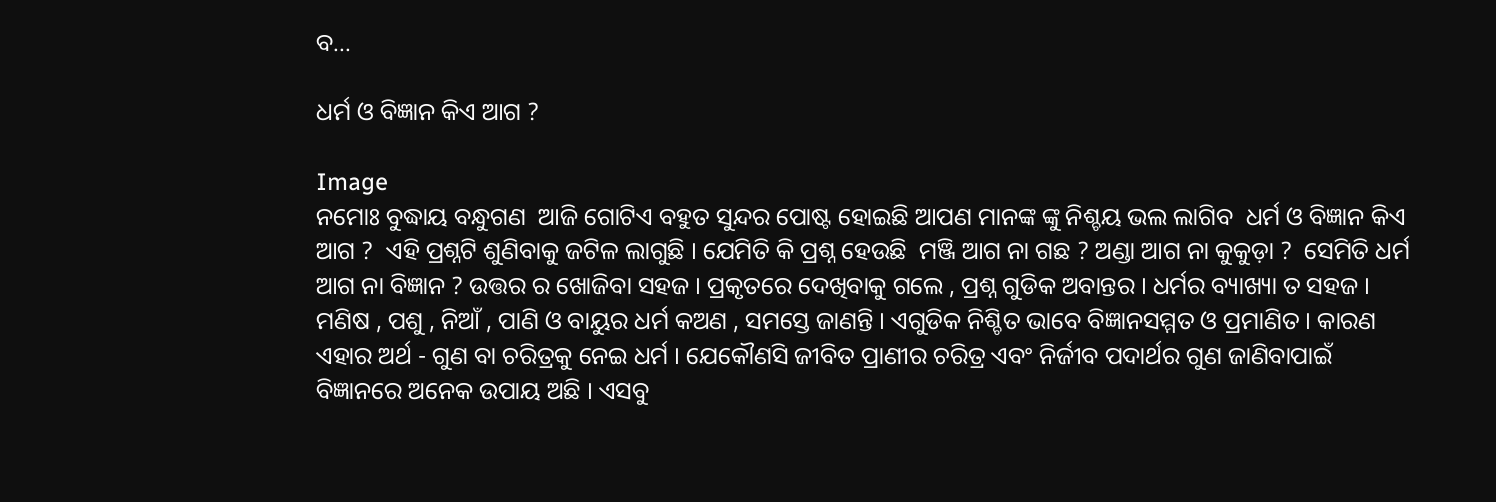ବ...

ଧର୍ମ ଓ ବିଜ୍ଞାନ କିଏ ଆଗ ?

Image
ନମୋଃ ବୁଦ୍ଧାୟ ବନ୍ଧୁଗଣ  ଆଜି ଗୋଟିଏ ବହୁତ ସୁନ୍ଦର ପୋଷ୍ଟ ହୋଇଛି ଆପଣ ମାନଙ୍କ ଙ୍କୁ ନିଶ୍ଚୟ ଭଲ ଲାଗିବ  ଧର୍ମ ଓ ବିଜ୍ଞାନ କିଏ ଆଗ ?  ଏହି ପ୍ରଶ୍ନଟି ଶୁଣିବାକୁ ଜଟିଳ ଲାଗୁଛି । ଯେମିତି କି ପ୍ରଶ୍ନ ହେଉଛି  ମଞ୍ଜି ଆଗ ନା ଗଛ ? ଅଣ୍ଡା ଆଗ ନା କୁକୁଡ଼ା ?  ସେମିତି ଧର୍ମ ଆଗ ନା ବିଜ୍ଞାନ ? ଉତ୍ତର ର ଖୋଜିବା ସହଜ । ପ୍ରକୃତରେ ଦେଖିବାକୁ ଗଲେ , ପ୍ରଶ୍ନ ଗୁଡିକ ଅବାନ୍ତର । ଧର୍ମର ବ୍ୟାଖ୍ୟା ତ ସହଜ । ମଣିଷ , ପଶୁ , ନିଆଁ , ପାଣି ଓ ବାୟୁର ଧର୍ମ କଅଣ , ସମସ୍ତେ ଜାଣନ୍ତି । ଏଗୁଡିକ ନିଶ୍ଚିତ ଭାବେ ବିଜ୍ଞାନସମ୍ମତ ଓ ପ୍ରମାଣିତ । କାରଣ ଏହାର ଅର୍ଥ - ଗୁଣ ବା ଚରିତ୍ରକୁ ନେଇ ଧର୍ମ । ଯେକୌଣସି ଜୀବିତ ପ୍ରାଣୀର ଚରିତ୍ର ଏବଂ ନିର୍ଜୀବ ପଦାର୍ଥର ଗୁଣ ଜାଣିବାପାଇଁ ବିଜ୍ଞାନରେ ଅନେକ ଉପାୟ ଅଛି । ଏସବୁ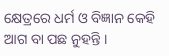କ୍ଷେତ୍ରରେ ଧର୍ମ ଓ ବିଜ୍ଞାନ କେହି ଆଗ ବା ପଛ ନୁହନ୍ତି ।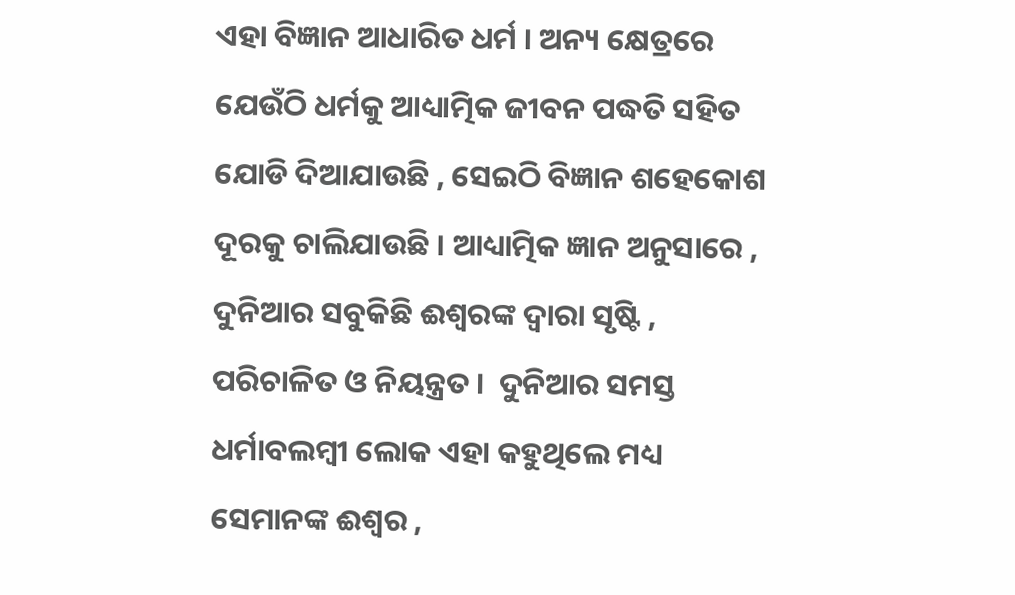ଏହା ବିଜ୍ଞାନ ଆଧାରିତ ଧର୍ମ । ଅନ୍ୟ କ୍ଷେତ୍ରରେ ଯେଉଁଠି ଧର୍ମକୁ ଆଧ୍ୟାତ୍ମିକ ଜୀବନ ପଦ୍ଧତି ସହିତ ଯୋଡି ଦିଆଯାଉଛି , ସେଇଠି ବିଜ୍ଞାନ ଶହେକୋଶ ଦୂରକୁ ଚାଲିଯାଉଛି । ଆଧ୍ୟାତ୍ମିକ ଜ୍ଞାନ ଅନୁସାରେ , ଦୁନିଆର ସବୁକିଛି ଈଶ୍ବରଙ୍କ ଦ୍ବାରା ସୃଷ୍ଟି , ପରିଚାଳିତ ଓ ନିୟନ୍ତ୍ରତ ।  ଦୁନିଆର ସମସ୍ତ ଧର୍ମାବଲମ୍ବୀ ଲୋକ ଏହା କହୁଥିଲେ ମଧ୍ୟ ସେମାନଙ୍କ ଈଶ୍ବର ,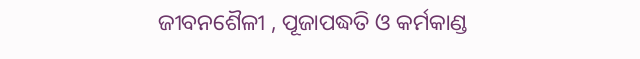ଜୀବନଶୈଳୀ , ପୂଜାପଦ୍ଧତି ଓ କର୍ମକାଣ୍ଡ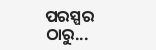ପରସ୍ପର ଠାରୁ...